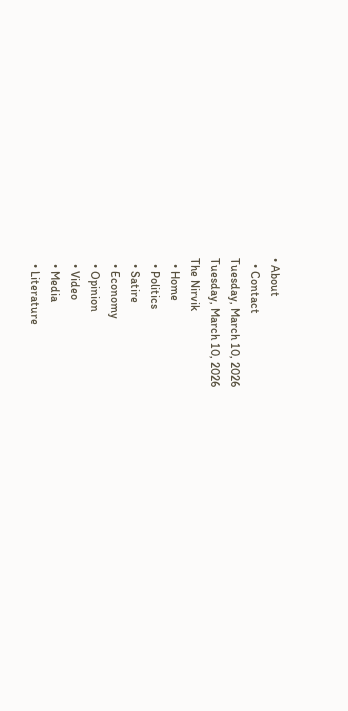• About
  • Contact
Tuesday, March 10, 2026
Tuesday, March 10, 2026
The Nirvik
  • Home
  • Politics
  • Satire
  • Economy
  • Opinion
  • Video
  • Media
  • Literature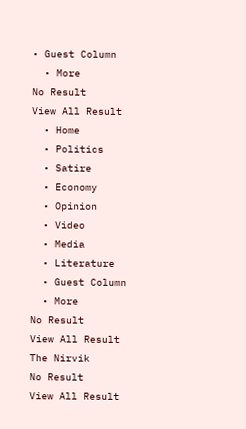• Guest Column
  • More
No Result
View All Result
  • Home
  • Politics
  • Satire
  • Economy
  • Opinion
  • Video
  • Media
  • Literature
  • Guest Column
  • More
No Result
View All Result
The Nirvik
No Result
View All Result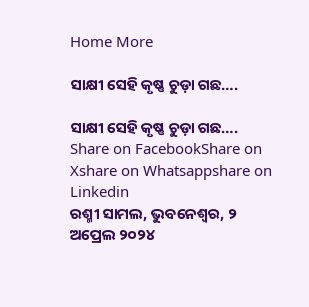Home More

ସାକ୍ଷୀ ସେହି କୃଷ୍ଣ ଚୁଡ଼ା ଗଛ….

ସାକ୍ଷୀ ସେହି କୃଷ୍ଣ ଚୁଡ଼ା ଗଛ….
Share on FacebookShare on Xshare on Whatsappshare on Linkedin
ରଶ୍ମୀ ସାମଲ, ଭୁବନେଶ୍ୱର, ୨ ଅପ୍ରେଲ ୨୦୨୪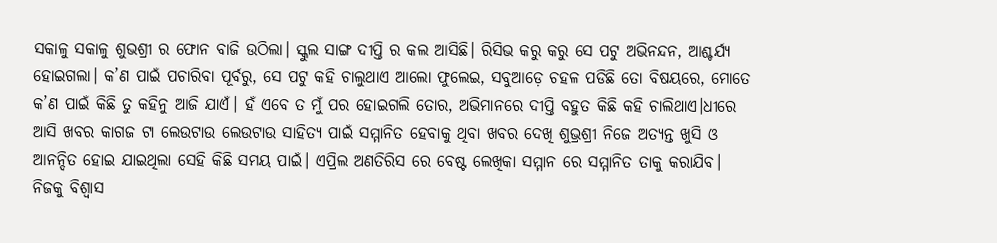ସକାଳୁ ସକାଳୁ ଶୁଭଶ୍ରୀ ର ଫୋନ ବାଜି ଉଠିଲା। ସ୍କୁଲ ସାଙ୍ଗ ଦୀପ୍ତି ର କଲ ଆସିଛି। ରିସିଭ କରୁ କରୁ ସେ ପଟୁ ଅଭିନନ୍ଦନ, ଆଶ୍ଚର୍ଯ୍ୟ ହୋଇଗଲା। କ’ଣ ପାଇଁ ପଚାରିବା ପୂର୍ବରୁ, ସେ ପଟୁ କହି ଚାଲୁଥାଏ ଆଲୋ ଫୁଲେଇ, ସବୁଆଡ଼େ ଚହଳ ପଡିଛି ତୋ ବିଷୟରେ, ମୋତେ କ’ଣ ପାଇଁ କିଛି ତୁ କହିନୁ ଆଜି ଯାଏଁ। ହଁ ଏବେ ତ ମୁଁ ପର ହୋଇଗଲି ତୋର, ଅଭିମାନରେ ଦୀପ୍ତି ବହୁତ କିଛି କହି ଚାଲିଥାଏ।ଧୀରେ ଆସି ଖବର କାଗଜ ଟା ଲେଉଟାଉ ଲେଉଟାଉ ସାହିତ୍ୟ ପାଇଁ ସମ୍ମାନିତ ହେବାକୁ ଥିବା ଖବର ଦେଖି ଶୁଭ୍ରଶ୍ରୀ ନିଜେ ଅତ୍ୟନ୍ତ ଖୁସି ଓ ଆନନ୍ଦିତ ହୋଇ ଯାଇଥିଲା ସେହି କିଛି ସମୟ ପାଇଁ। ଏପ୍ରିଲ ଅଣତିରିସ ରେ ବେଷ୍ଟ ଲେଖିକା ସମ୍ମାନ ରେ ସମ୍ମାନିତ ତାକୁ କରାଯିବ। ନିଜକୁ ବିଶ୍ୱାସ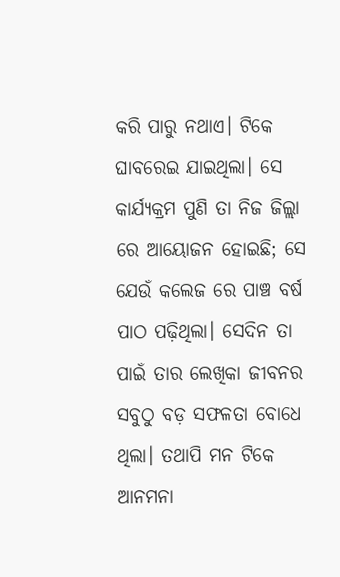କରି ପାରୁ ନଥାଏ। ଟିକେ ଘାବରେଇ ଯାଇଥିଲା। ସେ କାର୍ଯ୍ୟକ୍ରମ ପୁଣି ତା ନିଜ ଜିଲ୍ଲା ରେ ଆୟୋଜନ ହୋଇଛି; ସେ ଯେଉଁ କଲେଜ ରେ ପାଞ୍ଚ ବର୍ଷ ପାଠ ପଢ଼ିଥିଲା। ସେଦିନ ତା ପାଇଁ ତାର ଲେଖିକା ଜୀବନର ସବୁଠୁ ବଡ଼ ସଫଳତା ବୋଧେ ଥିଲା। ତଥାପି ମନ ଟିକେ ଆନମନା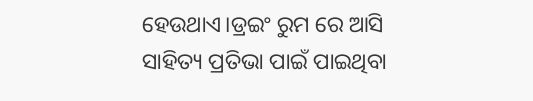ହେଉଥାଏ।ଡ୍ରଇଂ ରୁମ ରେ ଆସି ସାହିତ୍ୟ ପ୍ରତିଭା ପାଇଁ ପାଇଥିବା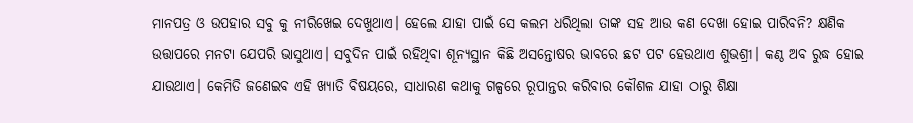ମାନପତ୍ର ଓ ଉପହାର ସବୁ କୁ ନୀରିଖେଇ ଦେଖୁଥାଏ। ହେଲେ ଯାହା ପାଇଁ ସେ କଲମ ଧରିଥିଲା ତାଙ୍କ ସହ ଆଉ କଣ ଦେଖା ହୋଇ ପାରିବନି? କ୍ଷଣିକ ଉତ୍ତାପରେ ମନଟା ଯେପରି ଭାସୁଥାଏ। ସବୁଦିନ ପାଇଁ ରହିଥିବା ଶୂନ୍ୟସ୍ଥାନ କିଛି ଅସନ୍ତୋଷର ଭାବରେ ଛଟ ପଟ ହେଉଥାଏ ଶୁଭଶ୍ରୀ। କଣ୍ଠ ଅବ ରୁଦ୍ଧ ହୋଇ ଯାଉଥାଏ। କେମିତି ଜଣେଇବ ଏହି ଖ୍ୟାତି ବିଷୟରେ, ସାଧାରଣ କଥାକୁ ଗଳ୍ପରେ ରୂପାନ୍ତର କରିବାର କୌଶଳ ଯାହା ଠାରୁ ଶିକ୍ଷା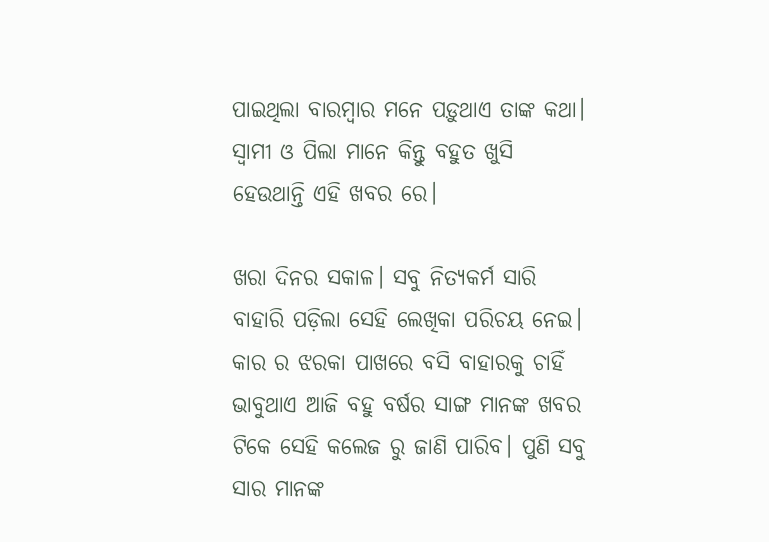ପାଇଥିଲା ବାରମ୍ବାର ମନେ ପଡ଼ୁଥାଏ ତାଙ୍କ କଥା। ସ୍ୱାମୀ ଓ ପିଲା ମାନେ କିନ୍ତୁ ବହୁତ ଖୁସି ହେଉଥାନ୍ତି ଏହି ଖବର ରେ।

ଖରା ଦିନର ସକାଳ। ସବୁ ନିତ୍ୟକର୍ମ ସାରି ବାହାରି ପଡ଼ିଲା ସେହି ଲେଖିକା ପରିଚୟ ନେଇ। କାର ର ଝରକା ପାଖରେ ବସି ବାହାରକୁ ଚାହିଁ ଭାବୁଥାଏ ଆଜି ବହୁ ବର୍ଷର ସାଙ୍ଗ ମାନଙ୍କ ଖବର ଟିକେ ସେହି କଲେଜ ରୁ ଜାଣି ପାରିବ। ପୁଣି ସବୁ ସାର ମାନଙ୍କ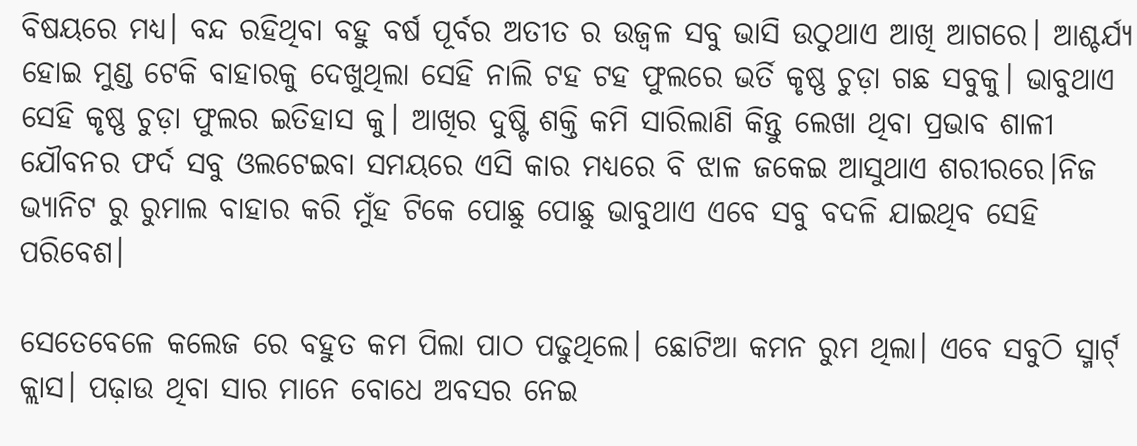ବିଷୟରେ ମଧ୍ୟ। ବନ୍ଦ ରହିଥିବା ବହୁ ବର୍ଷ ପୂର୍ବର ଅତୀତ ର ଉଜ୍ବଳ ସବୁ ଭାସି ଉଠୁଥାଏ ଆଖି ଆଗରେ। ଆଶ୍ଚର୍ଯ୍ୟ ହୋଇ ମୁଣ୍ଡ ଟେକି ବାହାରକୁ ଦେଖୁଥିଲା ସେହି ନାଲି ଟହ ଟହ ଫୁଲରେ ଭର୍ତି କୃଷ୍ଣ ଚୁଡ଼ା ଗଛ ସବୁକୁ। ଭାବୁଥାଏ ସେହି କୃଷ୍ଣ ଚୁଡ଼ା ଫୁଲର ଇତିହାସ କୁ। ଆଖିର ଦୁଷ୍ଟି ଶକ୍ତି କମି ସାରିଲାଣି କିନ୍ତୁ ଲେଖା ଥିବା ପ୍ରଭାବ ଶାଳୀ ଯୌବନର ଫର୍ଦ ସବୁ ଓଲଟେଇବା ସମୟରେ ଏସି କାର ମଧ୍ୟରେ ବି ଝାଳ ଜକେଇ ଆସୁଥାଏ ଶରୀରରେ।ନିଜ ଭ୍ୟାନିଟ ରୁ ରୁମାଲ ବାହାର କରି ମୁଁହ ଟିକେ ପୋଛୁ ପୋଛୁ ଭାବୁଥାଏ ଏବେ ସବୁ ବଦଳି ଯାଇଥିବ ସେହି ପରିବେଶ।

ସେତେବେଳେ କଲେଜ ରେ ବହୁତ କମ ପିଲା ପାଠ ପଢୁଥିଲେ। ଛୋଟିଆ କମନ ରୁମ ଥିଲା। ଏବେ ସବୁଠି ସ୍ମାର୍ଟ୍ କ୍ଲାସ। ପଢ଼ାଉ ଥିବା ସାର ମାନେ ବୋଧେ ଅବସର ନେଇ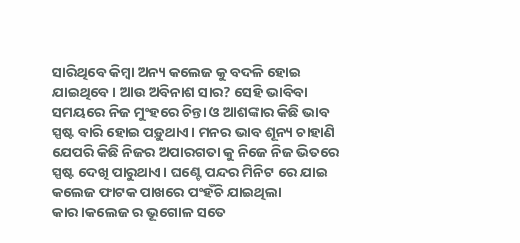ସାରିଥିବେ କିମ୍ବା ଅନ୍ୟ କଲେଜ କୁ ବଦଳି ହୋଇ ଯାଇଥିବେ। ଆଉ ଅବିନାଶ ସାର? ସେହି ଭାବିବା ସମୟରେ ନିଜ ମୁଂହରେ ଚିନ୍ତା ଓ ଆଶଙ୍କାର କିଛି ଭାବ ସ୍ପଷ୍ଟ ବାରି ହୋଇ ପଡ଼ୁଥାଏ। ମନର ଭାବ ଶୂନ୍ୟ ଚାହାଣି ଯେପରି କିଛି ନିଜର ଅପାରଗତା କୁ ନିଜେ ନିଜ ଭିତରେ ସ୍ପଷ୍ଟ ଦେଖି ପାରୁଥାଏ। ଘଣ୍ଟେ ପନ୍ଦର ମିନିଟ ରେ ଯାଇ କଲେଜ ଫାଟକ ପାଖରେ ପଂହଁଚି ଯାଇଥିଲା କାର।କଲେଜ ର ଭୂଗୋଳ ସତେ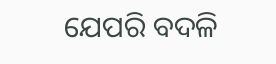ଯେପରି ବଦଳି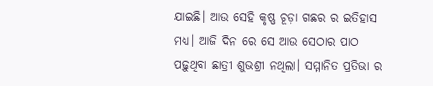ଯାଇଛି। ଆଉ ସେହି କୃଷ୍ଣ ଚୂଡ଼ା ଗଛର ର ଇତିହାସ ମଧ୍ୟ। ଆଜି ଦିନ ରେ ସେ ଆଉ ସେଠାର ପାଠ ପଢ଼ୁଥିବା ଛାତ୍ରୀ ଶୁଭଶ୍ରୀ ନଥିଲା। ସମ୍ମାନିତ ପ୍ରତିଭା ର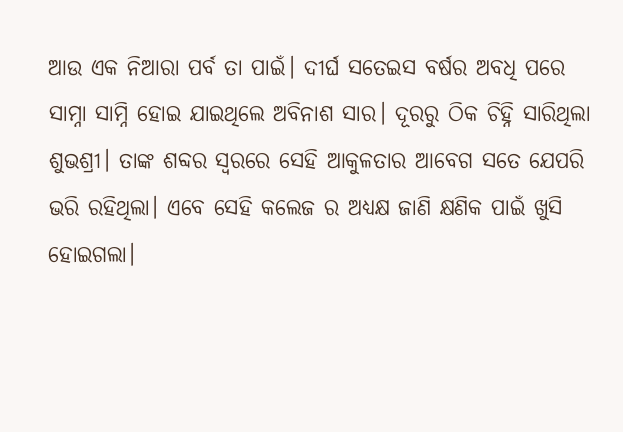ଆଉ ଏକ ନିଆରା ପର୍ବ ତା ପାଇଁ। ଦୀର୍ଘ ସତେଇସ ବର୍ଷର ଅବଧି ପରେ ସାମ୍ନା ସାମ୍ନି ହୋଇ ଯାଇଥିଲେ ଅବିନାଶ ସାର। ଦୂରରୁ ଠିକ ଚିହ୍ନି ସାରିଥିଲା ଶୁଭଶ୍ରୀ। ତାଙ୍କ ଶବ୍ଦର ସ୍ୱରରେ ସେହି ଆକୁଳତାର ଆବେଗ ସତେ ଯେପରି ଭରି ରହିଥିଲା। ଏବେ ସେହି କଲେଜ ର ଅଧ୍ୟକ୍ଷ ଜାଣି କ୍ଷଣିକ ପାଇଁ ଖୁସି ହୋଇଗଲା।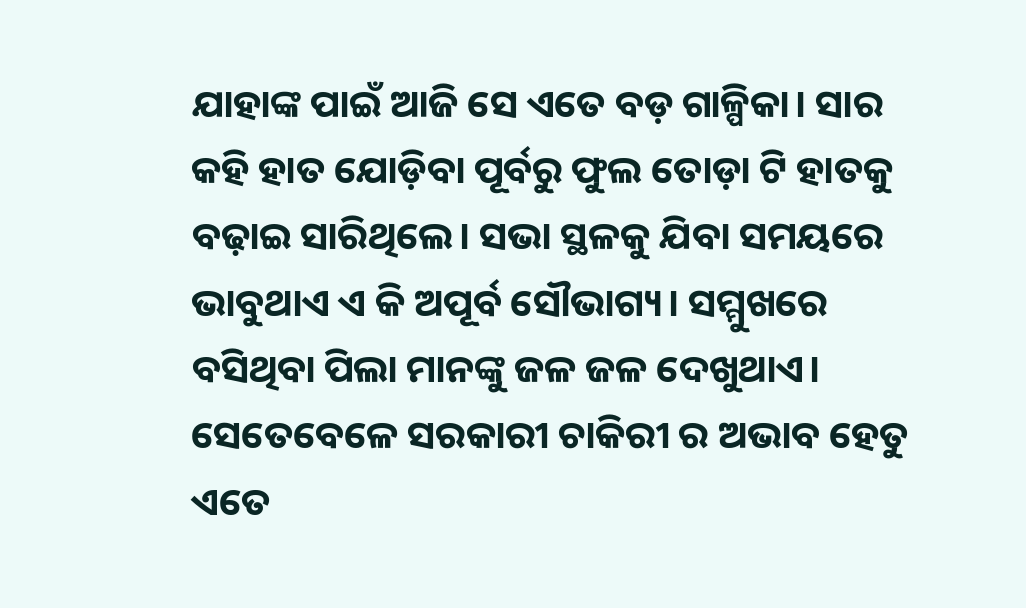ଯାହାଙ୍କ ପାଇଁ ଆଜି ସେ ଏତେ ବଡ଼ ଗାଳ୍ପିକା। ସାର କହି ହାତ ଯୋଡ଼ିବା ପୂର୍ବରୁ ଫୁଲ ତୋଡ଼ା ଟି ହାତକୁ ବଢ଼ାଇ ସାରିଥିଲେ। ସଭା ସ୍ଥଳକୁ ଯିବା ସମୟରେ ଭାବୁଥାଏ ଏ କି ଅପୂର୍ବ ସୌଭାଗ୍ୟ। ସମ୍ମୁଖରେ ବସିଥିବା ପିଲା ମାନଙ୍କୁ ଜଳ ଜଳ ଦେଖୁଥାଏ। ସେତେବେଳେ ସରକାରୀ ଚାକିରୀ ର ଅଭାବ ହେତୁ ଏତେ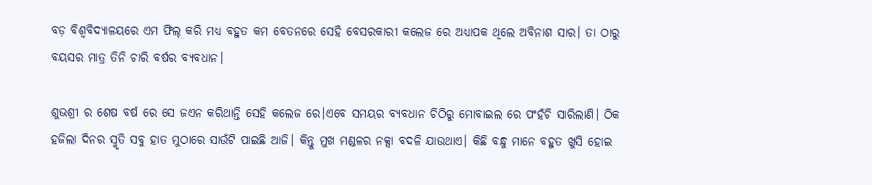ବଡ଼ ବିଶ୍ୱବିଦ୍ୟାଳୟରେ ଏମ ଫିଲ୍ କରି ମଧ୍ୟ ବହୁତ କମ ବେତନରେ ସେହି ବେସରକାରୀ କଲେଜ ରେ ଅଧ୍ୟାପକ ଥିଲେ ଅବିନାଶ ସାର। ତା ଠାରୁ ବୟସର ମାତ୍ର ତିନି ଚାରି ବର୍ଷର ବ୍ୟବଧାନ।

ଶୁଭଶ୍ରୀ ର ଶେଷ ବର୍ଷ ରେ ସେ ଜଏନ କରିଥାନ୍ତି ସେହି କଲେଜ ରେ।ଏବେ ସମୟର ବ୍ୟବଧାନ ଚିଠିରୁ ମୋବାଇଲ ରେ ପଂହଁଚି ସାରିଲାଣି। ଠିକ ହଜିଲା ଦିନର ସ୍ମୃତି ସବୁ ହାତ ମୁଠାରେ ସାଉଁଟି ପାଇଛି ଆଜି। କିନ୍ତୁ ମୁଖ ମଣ୍ଡଳର ନକ୍ସା ବଦଳି ଯାଉଥାଏ। କିଛି ବନ୍ଧୁ ମାନେ ବହୁତ ଖୁସି ହୋଇ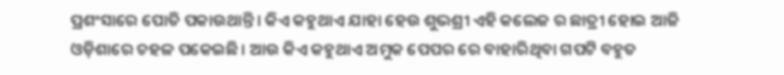ପ୍ରଶଂସାରେ ପୋତି ପକାଉଥାନ୍ତି। କିଏ କହୁଥାଏ ଯାହା ହେଉ ଶୁଭଶ୍ରୀ ଏହି କଲେଜ ର ଛାତ୍ରୀ ହୋଇ ଆଜି ଓଡ଼ିଶାରେ ଚହଳ ପକେଇଛି। ଆଉ କିଏ କହୁଥାଏ ଅମୁକ ପେପର ରେ ବାହାରିଥିବା ଗପଟି ବହୁତ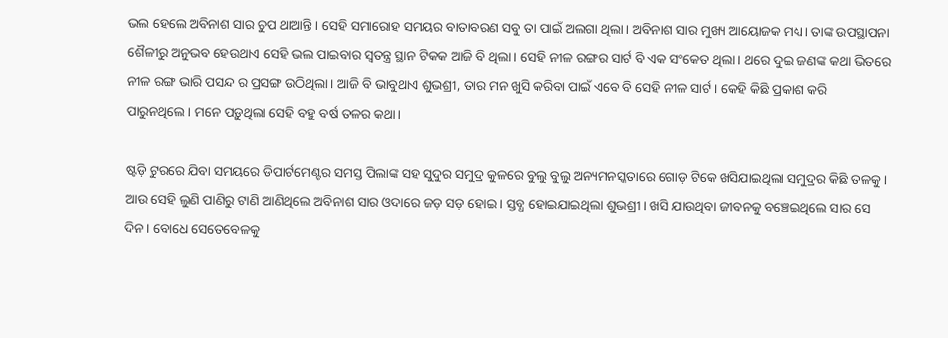ଭଲ ହେଲେ ଅବିନାଶ ସାର ଚୁପ ଥାଆନ୍ତି। ସେହି ସମାରୋହ ସମୟର ବାତାବରଣ ସବୁ ତା ପାଇଁ ଅଲଗା ଥିଲା। ଅବିନାଶ ସାର ମୁଖ୍ୟ ଆୟୋଜକ ମଧ୍ୟ। ତାଙ୍କ ଉପସ୍ଥାପନା ଶୈଳୀରୁ ଅନୁଭବ ହେଉଥାଏ ସେହି ଭଲ ପାଇବାର ସ୍ବତନ୍ତ୍ର ସ୍ଥାନ ଟିକକ ଆଜି ବି ଥିଲା। ସେହି ନୀଳ ରଙ୍ଗର ସାର୍ଟ ବି ଏକ ସଂକେତ ଥିଲା। ଥରେ ଦୁଇ ଜଣଙ୍କ କଥା ଭିତରେ ନୀଳ ରଙ୍ଗ ଭାରି ପସନ୍ଦ ର ପ୍ରସଙ୍ଗ ଉଠିଥିଲା। ଆଜି ବି ଭାବୁଥାଏ ଶୁଭଶ୍ରୀ, ତାର ମନ ଖୁସି କରିବା ପାଇଁ ଏବେ ବି ସେହି ନୀଳ ସାର୍ଟ। କେହି କିଛି ପ୍ରକାଶ କରି ପାରୁନଥିଲେ। ମନେ ପଡ଼ୁଥିଲା ସେହି ବହୁ ବର୍ଷ ତଳର କଥା।

ଷ୍ଟଡ଼ି ଟୁରରେ ଯିବା ସମୟରେ ଡିପାର୍ଟମେଣ୍ଟର ସମସ୍ତ ପିଲାଙ୍କ ସହ ସୁଦୁର ସମୁଦ୍ର କୁଳରେ ବୁଲୁ ବୁଲୁ ଅନ୍ୟମନସ୍କତାରେ ଗୋଡ଼ ଟିକେ ଖସିଯାଇଥିଲା ସମୁଦ୍ରର କିଛି ତଳକୁ। ଆଉ ସେହି ଲୁଣି ପାଣିରୁ ଟାଣି ଆଣିଥିଲେ ଅବିନାଶ ସାର ଓଦାରେ ଜଡ଼ ସଡ଼ ହୋଇ। ସ୍ତବ୍ଧ ହୋଇଯାଇଥିଲା ଶୁଭଶ୍ରୀ। ଖସି ଯାଉଥିବା ଜୀବନକୁ ବଞ୍ଚେଇଥିଲେ ସାର ସେ ଦିନ। ବୋଧେ ସେତେବେଳକୁ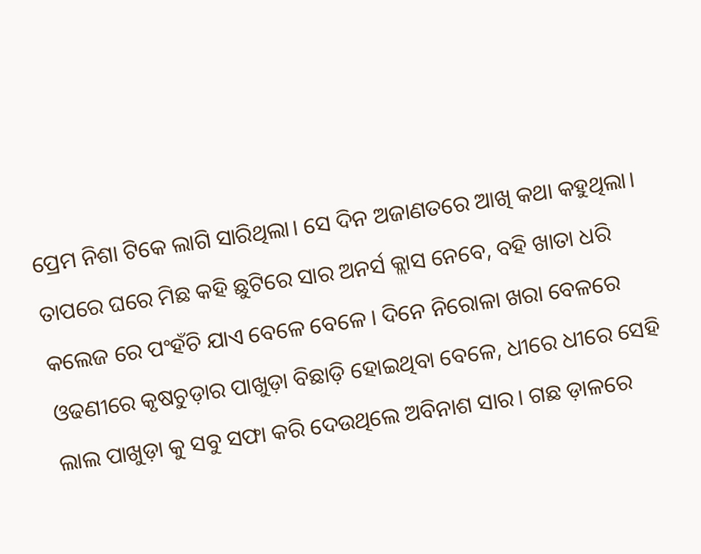ପ୍ରେମ ନିଶା ଟିକେ ଲାଗି ସାରିଥିଲା। ସେ ଦିନ ଅଜାଣତରେ ଆଖି କଥା କହୁଥିଲା। ତାପରେ ଘରେ ମିଛ କହି ଛୁଟିରେ ସାର ଅନର୍ସ କ୍ଲାସ ନେବେ, ବହି ଖାତା ଧରି କଲେଜ ରେ ପଂହଁଚି ଯାଏ ବେଳେ ବେଳେ। ଦିନେ ନିରୋଳା ଖରା ବେଳରେ ଓଢଣୀରେ କୃଷଚୁଡ଼ାର ପାଖୁଡ଼ା ବିଛାଡ଼ି ହୋଇଥିବା ବେଳେ, ଧୀରେ ଧୀରେ ସେହି ଲାଲ ପାଖୁଡ଼ା କୁ ସବୁ ସଫା କରି ଦେଉଥିଲେ ଅବିନାଶ ସାର। ଗଛ ଡ଼ାଳରେ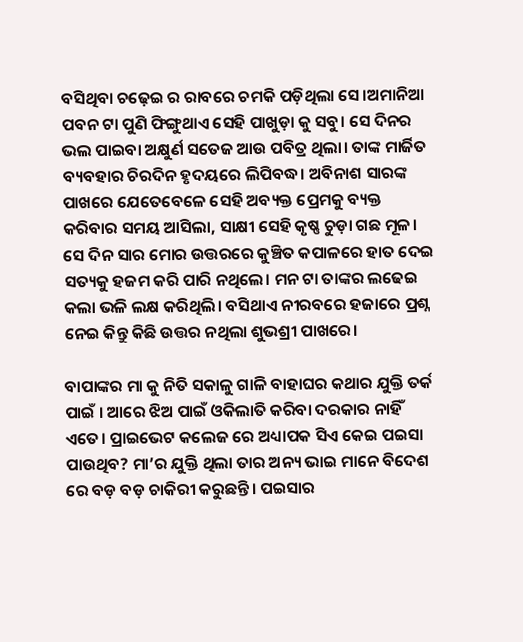ବସିଥିବା ଚଢ଼େଇ ର ରାବରେ ଚମକି ପଡ଼ିଥିଲା ସେ।ଅମାନିଆ ପବନ ଟା ପୁଣି ଫିଙ୍ଗୁଥାଏ ସେହି ପାଖୁଡ଼ା କୁ ସବୁ। ସେ ଦିନର ଭଲ ପାଇବା ଅକ୍ଷୁର୍ଣ ସତେଜ ଆଉ ପବିତ୍ର ଥିଲା। ତାଙ୍କ ମାର୍ଜିତ ବ୍ୟବହାର ଚିରଦିନ ହୃଦୟରେ ଲିପିବଦ୍ଧ। ଅବିନାଶ ସାରଙ୍କ ପାଖରେ ଯେତେବେଳେ ସେହି ଅବ୍ୟକ୍ତ ପ୍ରେମକୁ ବ୍ୟକ୍ତ କରିବାର ସମୟ ଆସିଲା, ସାକ୍ଷୀ ସେହି କୃଷ୍ଣ ଚୁଡ଼ା ଗଛ ମୂଳ। ସେ ଦିନ ସାର ମୋର ଉତ୍ତରରେ କୁଞ୍ଚିତ କପାଳରେ ହାତ ଦେଇ ସତ୍ୟକୁ ହଜମ କରି ପାରି ନଥିଲେ। ମନ ଟା ତାଙ୍କର ଲଢେଇ କଲା ଭଳି ଲକ୍ଷ କରିଥିଲି। ବସିଥାଏ ନୀରବରେ ହଜାରେ ପ୍ରଶ୍ନ ନେଇ କିନ୍ତୁ କିଛି ଉତ୍ତର ନଥିଲା ଶୁଭଶ୍ରୀ ପାଖରେ।

ବାପାଙ୍କର ମା କୁ ନିତି ସକାଳୁ ଗାଳି ବାହାଘର କଥାର ଯୁକ୍ତି ତର୍କ ପାଇଁ । ଆରେ ଝିଅ ପାଇଁ ଓକିଲାତି କରିବା ଦରକାର ନାହିଁ ଏତେ। ପ୍ରାଇଭେଟ କଲେଜ ରେ ଅଧ୍ୟାପକ ସିଏ କେଇ ପଇସା ପାଉଥିବ? ମା’ର ଯୁକ୍ତି ଥିଲା ତାର ଅନ୍ୟ ଭାଇ ମାନେ ବିଦେଶ ରେ ବଡ଼ ବଡ଼ ଚାକିରୀ କରୁଛନ୍ତି। ପଇସାର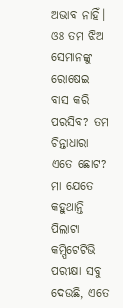ଅଭାବ ନାହିଁ। ଓଃ ତମ ଝିଅ ସେମାନଙ୍କୁ ରୋଷେଇ ବାସ କରି ପରସିବ? ତମ ଚିନ୍ତାଧାରା ଏତେ ଛୋଟ? ମା ଯେତେ କହୁଥାନ୍ତି ପିଲାଟା କମ୍ପିଟେଟିଭି ପରୀକ୍ଷା ସବୁ ଦେଉଛି, ଏତେ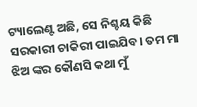ଟ୍ୟାଲେଣ୍ଟ ଅଛି, ସେ ନିଶ୍ଚୟ କିଛି ସରକାରୀ ଚାକିରୀ ପାଇଯିବ। ତମ ମା ଝିଅ ଙ୍କର କୌଣସି କଥା ମୁଁ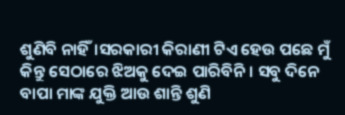ଶୁଣିବି ନାହିଁ।ସରକାରୀ କିରାଣୀ ଟିଏ ହେଉ ପଛେ ମୁଁ କିନ୍ତୁ ସେଠାରେ ଝିଅକୁ ଦେଇ ପାରିବିନି। ସବୁ ଦିନେ ବାପା ମାଙ୍କ ଯୁକ୍ତି ଆଉ ଶାନ୍ତି ଶୁଣି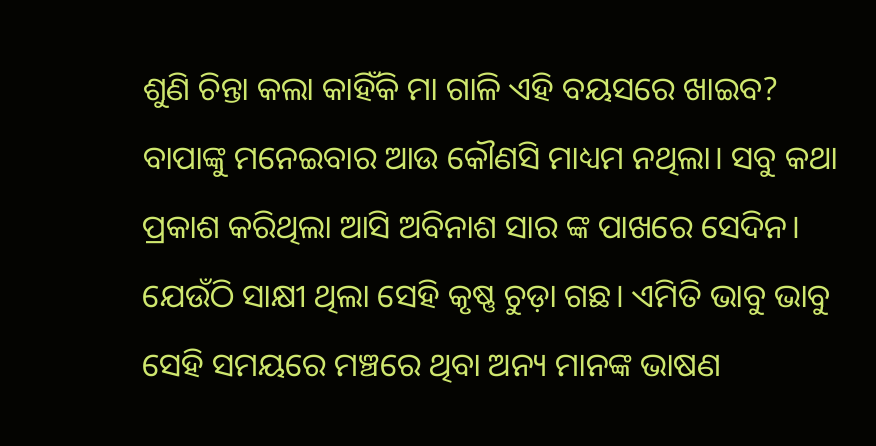ଶୁଣି ଚିନ୍ତା କଲା କାହିଁକି ମା ଗାଳି ଏହି ବୟସରେ ଖାଇବ? ବାପାଙ୍କୁ ମନେଇବାର ଆଉ କୌଣସି ମାଧ୍ୟମ ନଥିଲା। ସବୁ କଥା ପ୍ରକାଶ କରିଥିଲା ଆସି ଅବିନାଶ ସାର ଙ୍କ ପାଖରେ ସେଦିନ। ଯେଉଁଠି ସାକ୍ଷୀ ଥିଲା ସେହି କୃଷ୍ଣ ଚୁଡ଼ା ଗଛ। ଏମିତି ଭାବୁ ଭାବୁ ସେହି ସମୟରେ ମଞ୍ଚରେ ଥିବା ଅନ୍ୟ ମାନଙ୍କ ଭାଷଣ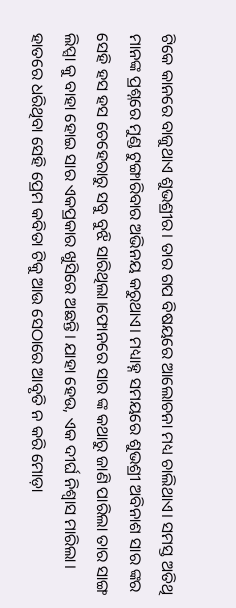ଟିକେ କାନରେ ବାଜୁଥାଏ ଶୁଭଶ୍ରୀର। ତାର ଗପ ବିଷୟରେ ଆଲୋଚନା ମଧ୍ୟ ଚାଲିଥାଏ। ସମସ୍ତ ଅତିଥି ମାନଙ୍କ ପ୍ରଶ୍ନରେ ମୁଣ୍ଡ ଟୁଙ୍ଗାରିବାର ଅଭିନୟ କରୁଥାଏ। ମଧ୍ୟାହ୍ନ ସମୟରେ ଶୁଭଶ୍ରୀ ଅବିନାଶ ସାର ଙ୍କର ସେହି ହସ ହସ ଚେହେରାରୁ ସବୁ ବୁଝି ସାରିଥିଲା।ଫୋନରେ ସାର ଙ୍କ କଥାରୁ ଜାଣି ପାରିଲା ତାର ସାଙ୍ଗ ଲିପ୍ସା କୁ ବାହା ହୋଇ ସାର ଏକପ୍ରକାର ଖୁସିରେ ଅଛନ୍ତି। ଯାହା ହେଉ, ଏକ ଦୀର୍ଘ ନିଶ୍ଵାସ ମାରିଲା। ହାତରେ ଧରିଥିବା ସେହି ପ୍ରେମ କବିତା ଟିକୁ ଆଉ ସେଠାରେ ଆବୃତି ନ କରି ମୋଡ଼ା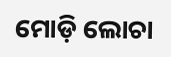ମୋଡ଼ି ଲୋଚା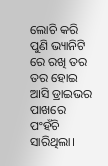ଲୋଚି କରି ପୁଣି ଭ୍ୟାନିଟି ରେ ରଖି ତର ତର ହୋଇ ଆସି ଡ୍ରାଇଭର ପାଖରେ ପଂହଁଚି ସାରିଥିଲା।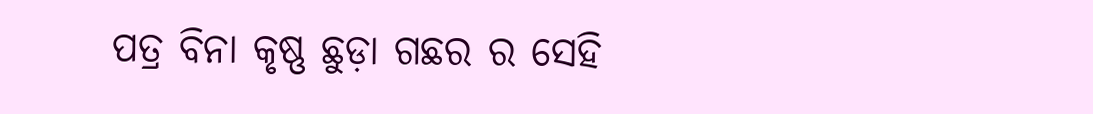ପତ୍ର ବିନା କୃଷ୍ଣ ଛୁଡ଼ା ଗଛର ର ସେହି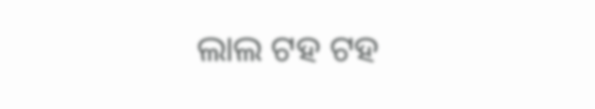ଲାଲ ଟହ ଟହ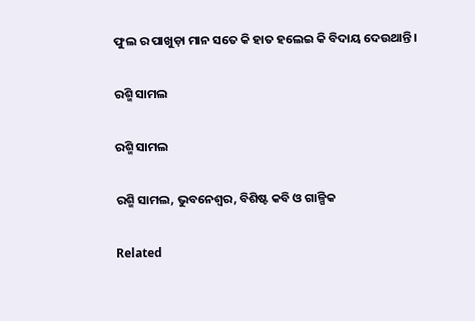ଫୁଲ ର ପାଖୁଡ଼ା ମାନ ସତେ କି ହାତ ହଲେଇ କି ବିଦାୟ ଦେଉଥାନ୍ତି।

ରଶ୍ମି ସାମଲ

ରଶ୍ମି ସାମଲ

ରଶ୍ମି ସାମଲ, ଭୁବନେଶ୍ୱର, ବିଶିଷ୍ଟ କବି ଓ ଗାଳ୍ପିକ

Related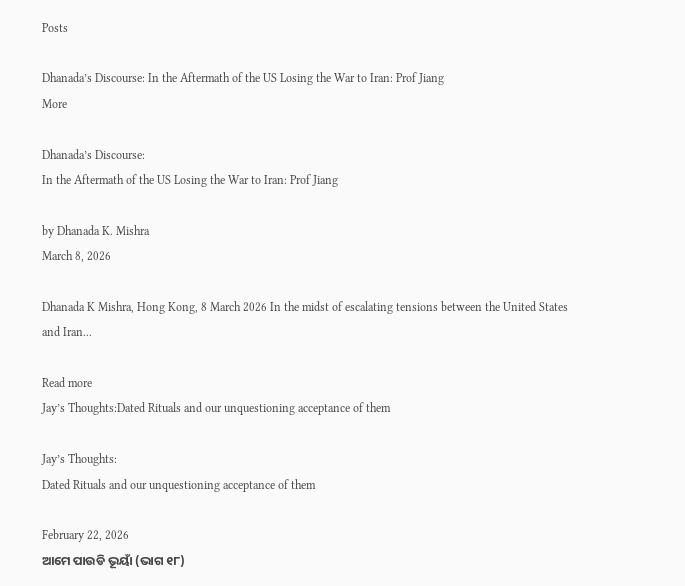Posts

Dhanada’s Discourse: In the Aftermath of the US Losing the War to Iran: Prof Jiang
More

Dhanada’s Discourse:
In the Aftermath of the US Losing the War to Iran: Prof Jiang

by Dhanada K. Mishra
March 8, 2026

Dhanada K Mishra, Hong Kong, 8 March 2026 In the midst of escalating tensions between the United States and Iran...

Read more
Jay’s Thoughts:Dated Rituals and our unquestioning acceptance of them

Jay’s Thoughts:
Dated Rituals and our unquestioning acceptance of them

February 22, 2026
ଆମେ ପାଉଡି ଭୂୟାଁ (ଭାଗ ୧୮)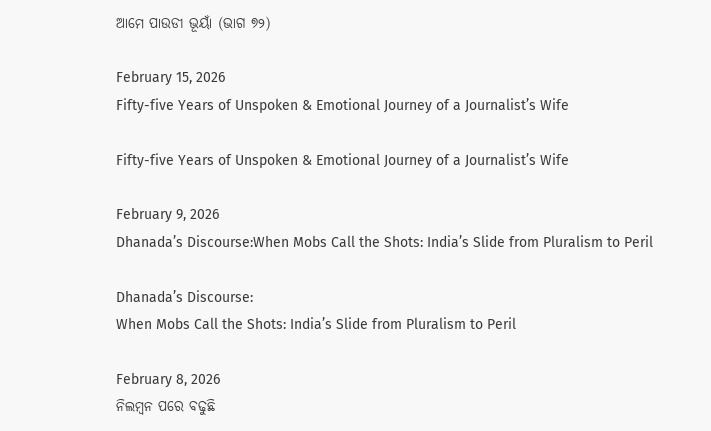ଆମେ ପାଉଡୀ ଭୂୟାଁ (ଭାଗ ୭୨)

February 15, 2026
Fifty-five Years of Unspoken & Emotional Journey of a Journalist’s Wife

Fifty-five Years of Unspoken & Emotional Journey of a Journalist’s Wife

February 9, 2026
Dhanada’s Discourse:When Mobs Call the Shots: India’s Slide from Pluralism to Peril

Dhanada’s Discourse:
When Mobs Call the Shots: India’s Slide from Pluralism to Peril

February 8, 2026
ନିଲମ୍ବନ ପରେ ବଢୁଛି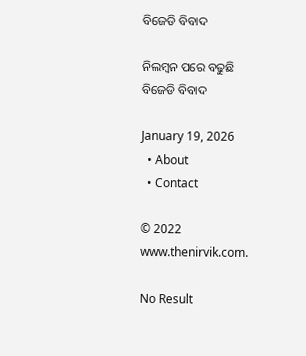ବିଜେଡି ବିବାଦ

ନିଲମ୍ବନ ପରେ ବଢୁଛି ବିଜେଡି ବିବାଦ

January 19, 2026
  • About
  • Contact

© 2022 www.thenirvik.com.

No Result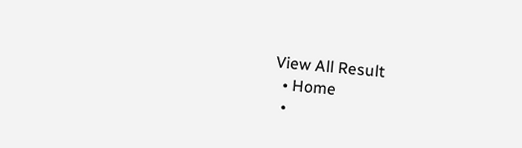View All Result
  • Home
  •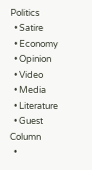Politics
  • Satire
  • Economy
  • Opinion
  • Video
  • Media
  • Literature
  • Guest Column
  •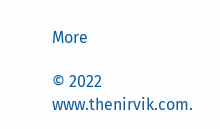More

© 2022 www.thenirvik.com.